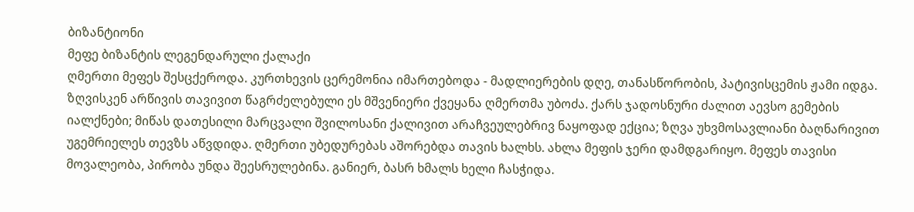ბიზანტიონი
მეფე ბიზანტის ლეგენდარული ქალაქი
ღმერთი მეფეს შესცქეროდა. კურთხევის ცერემონია იმართებოდა - მადლიერების დღე, თანასწორობის, პატივისცემის ჟამი იდგა. ზღვისკენ არწივის თავივით წაგრძელებული ეს მშვენიერი ქვეყანა ღმერთმა უბოძა. ქარს ჯადოსნური ძალით აევსო გემების იალქნები; მიწას დათესილი მარცვალი შვილოსანი ქალივით არაჩვეულებრივ ნაყოფად ექცია; ზღვა უხვმოსავლიანი ბაღნარივით უგემრიელეს თევზს აწვდიდა. ღმერთი უბედურებას აშორებდა თავის ხალხს. ახლა მეფის ჯერი დამდგარიყო. მეფეს თავისი მოვალეობა, პირობა უნდა შეესრულებინა. განიერ, ბასრ ხმალს ხელი ჩასჭიდა.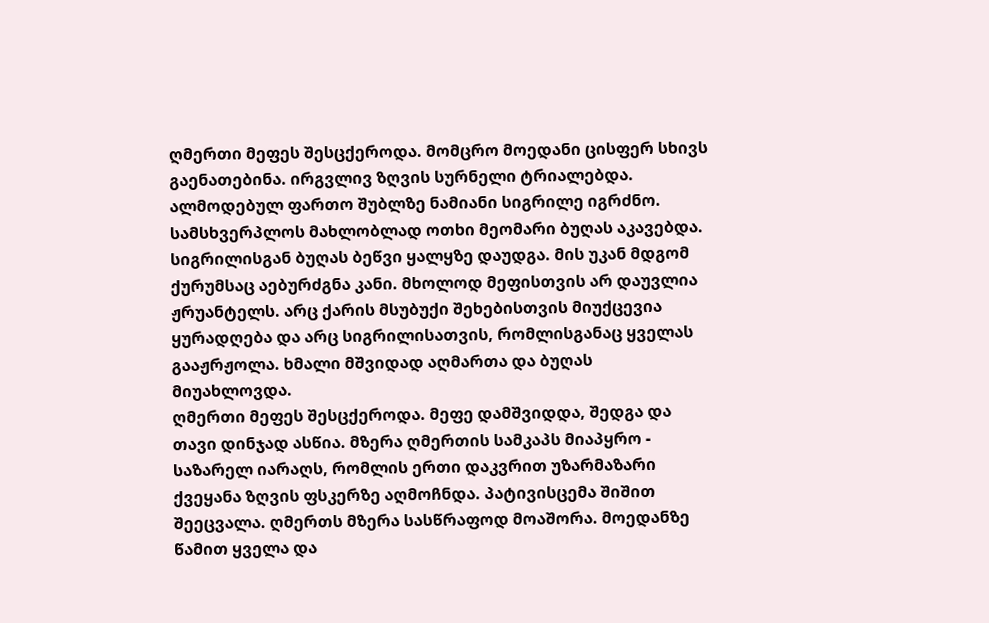ღმერთი მეფეს შესცქეროდა. მომცრო მოედანი ცისფერ სხივს გაენათებინა. ირგვლივ ზღვის სურნელი ტრიალებდა. ალმოდებულ ფართო შუბლზე ნამიანი სიგრილე იგრძნო. სამსხვერპლოს მახლობლად ოთხი მეომარი ბუღას აკავებდა. სიგრილისგან ბუღას ბეწვი ყალყზე დაუდგა. მის უკან მდგომ ქურუმსაც აებურძგნა კანი. მხოლოდ მეფისთვის არ დაუვლია ჟრუანტელს. არც ქარის მსუბუქი შეხებისთვის მიუქცევია ყურადღება და არც სიგრილისათვის, რომლისგანაც ყველას გააჟრჟოლა. ხმალი მშვიდად აღმართა და ბუღას მიუახლოვდა.
ღმერთი მეფეს შესცქეროდა. მეფე დამშვიდდა, შედგა და თავი დინჯად ასწია. მზერა ღმერთის სამკაპს მიაპყრო - საზარელ იარაღს, რომლის ერთი დაკვრით უზარმაზარი ქვეყანა ზღვის ფსკერზე აღმოჩნდა. პატივისცემა შიშით შეეცვალა. ღმერთს მზერა სასწრაფოდ მოაშორა. მოედანზე წამით ყველა და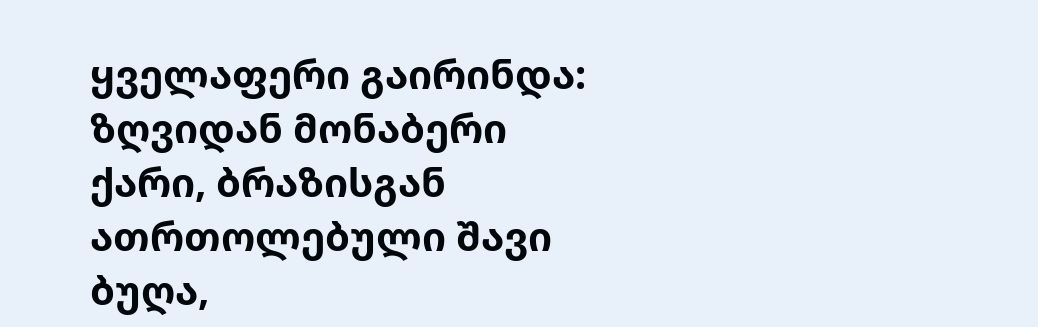ყველაფერი გაირინდა: ზღვიდან მონაბერი ქარი, ბრაზისგან ათრთოლებული შავი ბუღა,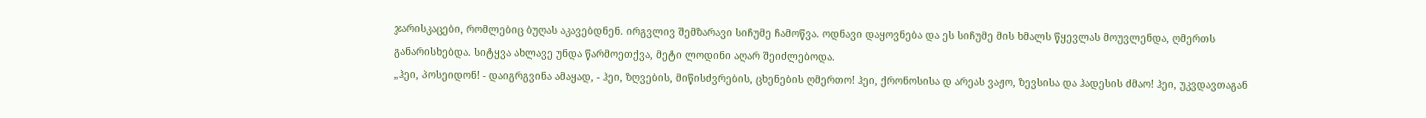ჯარისკაცები, რომლებიც ბუღას აკავებდნენ. ირგვლივ შემზარავი სიჩუმე ჩამოწვა. ოდნავი დაყოვნება და ეს სიჩუმე მის ხმალს წყევლას მოუვლენდა, ღმერთს განარისხებდა. სიტყვა ახლავე უნდა წარმოეთქვა, მეტი ლოდინი აღარ შეიძლებოდა.
„ჰეი, პოსეიდონ! - დაიგრგვინა ამაყად, - ჰეი, ზღვების, მიწისძვრების, ცხენების ღმერთო! ჰეი, ქრონოსისა დ არეას ვაჟო, ზევსისა და ჰადესის ძმაო! ჰეი, უკვდავთაგან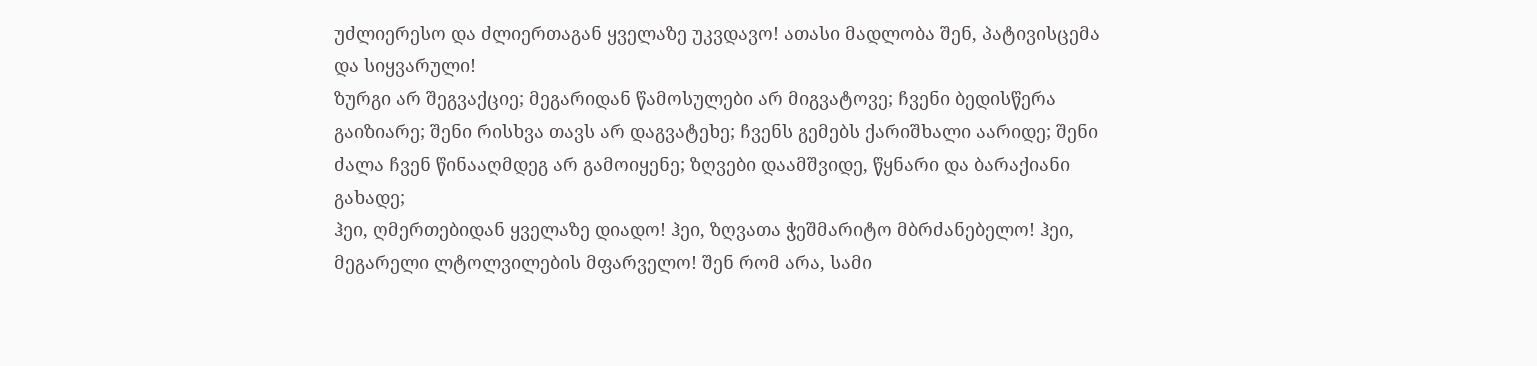უძლიერესო და ძლიერთაგან ყველაზე უკვდავო! ათასი მადლობა შენ, პატივისცემა და სიყვარული!
ზურგი არ შეგვაქციე; მეგარიდან წამოსულები არ მიგვატოვე; ჩვენი ბედისწერა გაიზიარე; შენი რისხვა თავს არ დაგვატეხე; ჩვენს გემებს ქარიშხალი აარიდე; შენი ძალა ჩვენ წინააღმდეგ არ გამოიყენე; ზღვები დაამშვიდე, წყნარი და ბარაქიანი გახადე;
ჰეი, ღმერთებიდან ყველაზე დიადო! ჰეი, ზღვათა ჭეშმარიტო მბრძანებელო! ჰეი, მეგარელი ლტოლვილების მფარველო! შენ რომ არა, სამი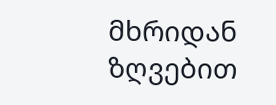მხრიდან ზღვებით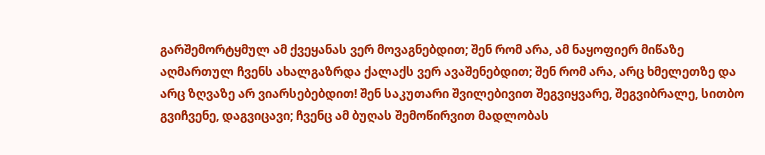გარშემორტყმულ ამ ქვეყანას ვერ მოვაგნებდით; შენ რომ არა, ამ ნაყოფიერ მიწაზე აღმართულ ჩვენს ახალგაზრდა ქალაქს ვერ ავაშენებდით; შენ რომ არა, არც ხმელეთზე და არც ზღვაზე არ ვიარსებებდით! შენ საკუთარი შვილებივით შეგვიყვარე, შეგვიბრალე, სითბო გვიჩვენე, დაგვიცავი; ჩვენც ამ ბუღას შემოწირვით მადლობას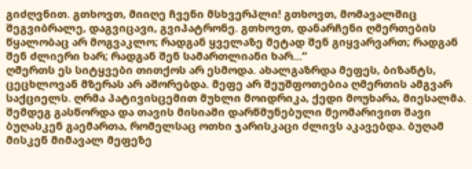გიძღვნით. გთხოვთ, მიიღე ჩვენი მსხვერპლი! გთხოვთ, მომავალშიც შეგვიბრალე, დაგვიცავი, გვიპატრონე. გთხოვთ, დანარჩენი ღმერთების წყალობაც არ მოგვაკლო; რადგან ყველაზე მეტად შენ გიყვარვართ; რადგან შენ ძლიერი ხარ; რადგან შენ სამართლიანი ხარ...“
ღმერთს ეს სიტყვები თითქოს არ ესმოდა. ახალგაზრდა მეფეს, ბიზანტს, ცეცხლოვან მზერას არ აშორებდა. მეფე არ შეუშფოთებია ღმერთის ამგვარ საქციელს. ღრმა პატივისცემით მუხლი მოიდრიკა, ქედი მოუხარა, მიესალმა. შემდეგ გასწორდა და თავის მისიაში დარწმუნებული მეომარივით შავი ბუღასკენ გაემართა, რომელსაც ოთხი ჯარისკაცი ძლივს აკავებდა. ბუღამ მისკენ მიმავალ მეფეზე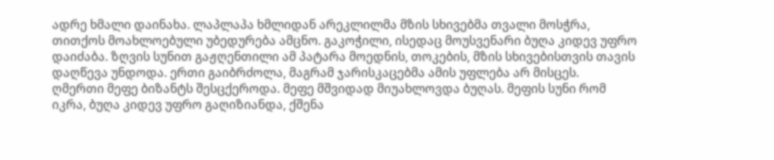ადრე ხმალი დაინახა. ლაპლაპა ხმლიდან არეკლილმა მზის სხივებმა თვალი მოსჭრა, თითქოს მოახლოებული უბედურება ამცნო. გაკოჭილი, ისედაც მოუსვენარი ბუღა კიდევ უფრო დაიძაბა. ზღვის სუნით გაჟღენთილი ამ პატარა მოედნის, თოკების, მზის სხივებისთვის თავის დაღწევა უნდოდა. ერთი გაიბრძოლა, მაგრამ ჯარისკაცებმა ამის უფლება არ მისცეს.
ღმერთი მეფე ბიზანტს შესცქეროდა. მეფე მშვიდად მიუახლოვდა ბუღას. მეფის სუნი რომ იკრა, ბუღა კიდევ უფრო გაღიზიანდა, ქშენა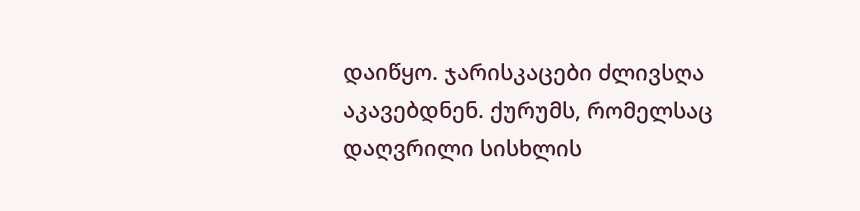დაიწყო. ჯარისკაცები ძლივსღა აკავებდნენ. ქურუმს, რომელსაც დაღვრილი სისხლის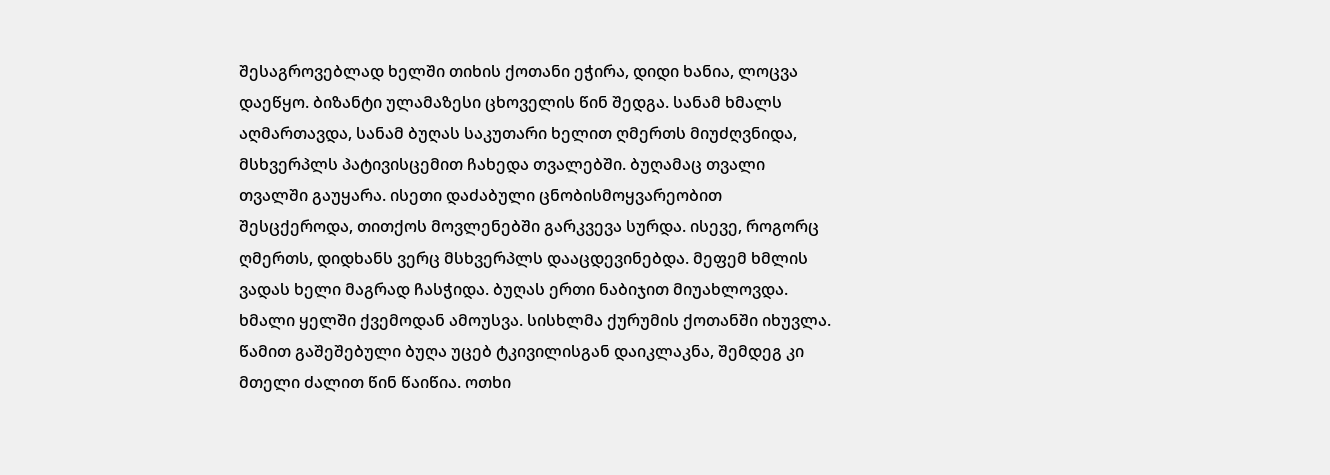შესაგროვებლად ხელში თიხის ქოთანი ეჭირა, დიდი ხანია, ლოცვა დაეწყო. ბიზანტი ულამაზესი ცხოველის წინ შედგა. სანამ ხმალს აღმართავდა, სანამ ბუღას საკუთარი ხელით ღმერთს მიუძღვნიდა, მსხვერპლს პატივისცემით ჩახედა თვალებში. ბუღამაც თვალი თვალში გაუყარა. ისეთი დაძაბული ცნობისმოყვარეობით შესცქეროდა, თითქოს მოვლენებში გარკვევა სურდა. ისევე, როგორც ღმერთს, დიდხანს ვერც მსხვერპლს დააცდევინებდა. მეფემ ხმლის ვადას ხელი მაგრად ჩასჭიდა. ბუღას ერთი ნაბიჯით მიუახლოვდა. ხმალი ყელში ქვემოდან ამოუსვა. სისხლმა ქურუმის ქოთანში იხუვლა. წამით გაშეშებული ბუღა უცებ ტკივილისგან დაიკლაკნა, შემდეგ კი მთელი ძალით წინ წაიწია. ოთხი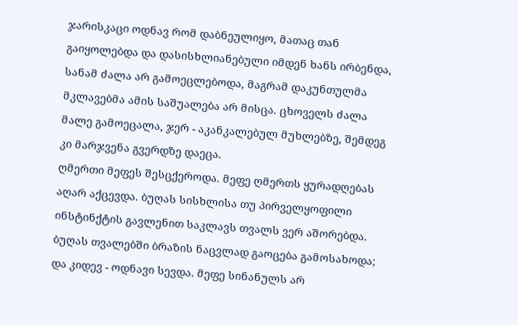ჯარისკაცი ოდნავ რომ დაბნეულიყო, მათაც თან გაიყოლებდა და დასისხლიანებული იმდენ ხანს ირბენდა, სანამ ძალა არ გამოეცლებოდა, მაგრამ დაკუნთულმა მკლავებმა ამის საშუალება არ მისცა. ცხოველს ძალა მალე გამოეცალა, ჯერ - აკანკალებულ მუხლებზე, შემდეგ კი მარჯვენა გვერდზე დაეცა.
ღმერთი მეფეს შესცქეროდა. მეფე ღმერთს ყურადღებას აღარ აქცევდა. ბუღას სისხლისა თუ პირველყოფილი ინსტინქტის გავლენით საკლავს თვალს ვერ აშორებდა. ბუღას თვალებში ბრაზის ნაცვლად გაოცება გამოსახოდა; და კიდევ - ოდნავი სევდა. მეფე სინანულს არ